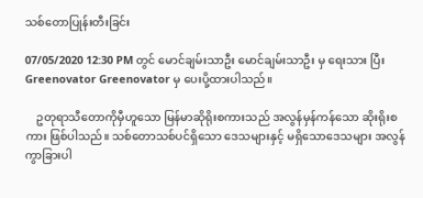သစ်တောပြုန်းတီးခြင်း

07/05/2020 12:30 PM တွင် မောင်ချမ်းသာဦး မောင်ချမ်းသာဦး မှ ရေးသား ပြီး Greenovator Greenovator မှ ပေးပို့ထားပါသည်။

    ဥတုရာသီတောကိုမှီဟူသော မြန်မာဆိုရိုးစကားသည် အလွန်မှန်ကန်သော ဆိုးရိုးစကား ဖြစ်ပါသည်။ သစ်တောသစ်ပင်ရှိသော ဒေသများနှင့် မရှိသောဒေသများ အလွန်ကွာခြားပါ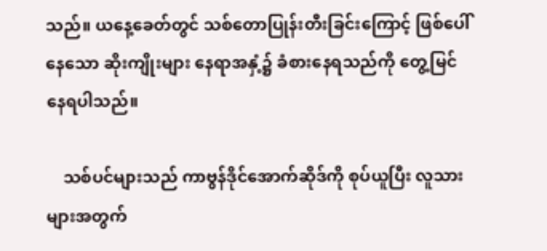သည်။ ယနေ့ခေတ်တွင် သစ်တောပြုန်းတီးခြင်းကြောင့် ဖြစ်ပေါ်နေသော ဆိုးကျိုးများ နေရာအနှံ့၌ ခံစားနေရသည်ကို တွေ့မြင်နေရပါသည်။

    သစ်ပင်များသည် ကာဗွန်ဒိုင်အောက်ဆိုဒ်ကို စုပ်ယူပြီး လူသားများအတွက်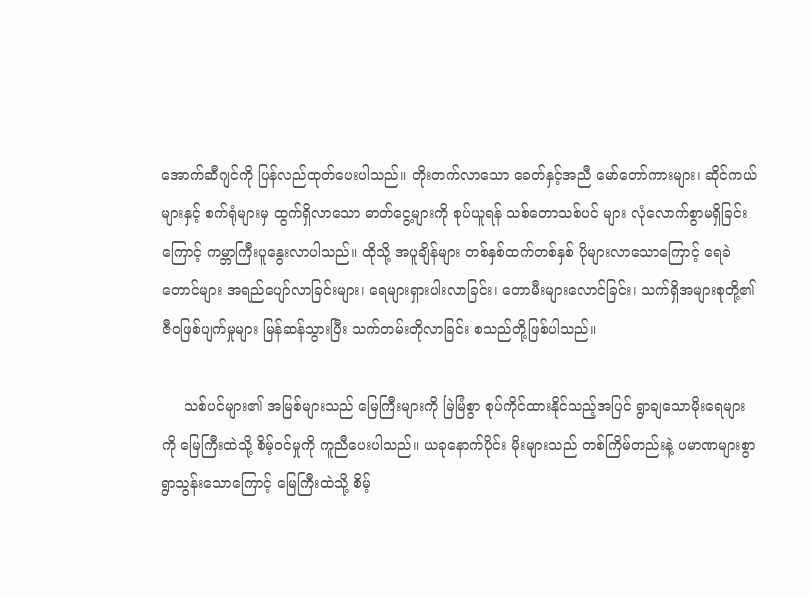အောက်ဆီဂျင်ကို ပြန်လည်ထုတ်ပေးပါသည်။ တိုးတက်လာသော ခေတ်နှင့်အညီ မော်တော်ကားများ၊ ဆိုင်ကယ်များနှင့် စက်ရုံများမှ ထွက်ရှိလာသော ဓာတ်ငွေ့များကို စုပ်ယူရန် သစ်တောသစ်ပင် များ လုံလောက်စွာမရှိခြင်းကြောင့် ကမ္ဘာကြီးပူနွေးလာပါသည်။ ထိုသို့ အပူချိန်များ တစ်နှစ်ထက်တစ်နှစ် ပိုများလာသောကြောင့် ရေခဲတောင်များ အရည်ပျော်လာခြင်းများ၊ ရေများရှားပါးလာခြင်း၊ တောမီးများလောင်ခြင်း၊ သက်ရှိအများစုတို့၏ ဇီဝဖြစ်ပျက်မှုများ မြန်ဆန်သွားပြီး သက်တမ်းတိုလာခြင်း စသည်တို့ဖြစ်ပါသည်။

     သစ်ပင်များ၏ အမြစ်များသည် မြေကြီးများကို မြဲမြံစွာ စုပ်ကိုင်ထားနိုင်သည့်အပြင် ရွာချသောမိုးရေများကို မြေကြီးထဲသို့ စိမ့်ဝင်မှုကို ကူညီပေးပါသည်။ ယခုနောက်ပိုင်း မိုးများသည် တစ်ကြိမ်တည်းနဲ့ ပမာဏများစွာ ရွာသွန်းသောကြောင့် မြေကြီးထဲသို့ စိမ့်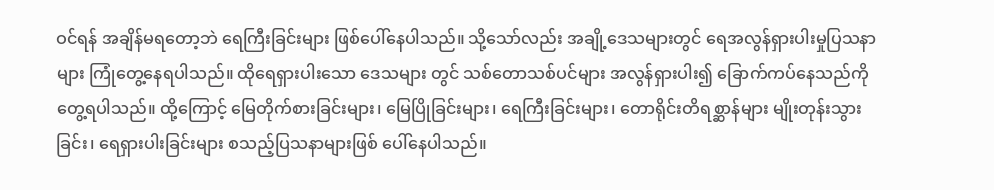ဝင်ရန် အချိန်မရတော့ဘဲ ရေကြီးခြင်းများ ဖြစ်ပေါ်နေပါသည်။ သို့သော်လည်း အချို့ဒေသများတွင် ရေအလွန်ရှားပါးမှုပြသနာများ ကြုံတွေ့နေရပါသည်။ ထိုရေရှားပါးသော ဒေသများ တွင် သစ်တောသစ်ပင်များ အလွန်ရှားပါး၍ ခြောက်ကပ်နေသည်ကို တွေ့ရပါသည်။ ထို့ကြောင့် မြေတိုက်စားခြင်းများ၊ မြေပြိုခြင်းများ၊ ရေကြီးခြင်းများ၊ တောရိုင်းတိရစ္ဆာန်များ မျိုးတုန်းသွားခြင်း၊ ရေရှားပါးခြင်းများ စသည့်ပြသနာများဖြစ် ပေါ်နေပါသည်။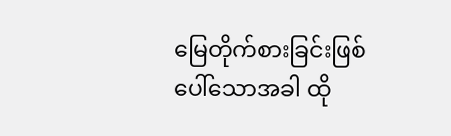မြေတိုက်စားခြင်းဖြစ်ပေါ်သောအခါ ထို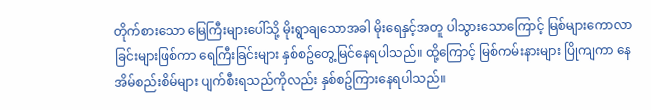တိုက်စားသော မြေကြီးများပေါ်သို့ မိုးရွာချသောအခါ မိုးရေနှင့်အတူ ပါသွားသောကြောင့် မြစ်များကောလာခြင်းများဖြစ်ကာ ရေကြီးခြင်းများ နှစ်စဥ်တွေ့မြင်နေရပါသည်။ ထို့ကြောင့် မြစ်ကမ်းနားများ ပြိုကျကာ နေအိမ်စည်းစိမ်များ ပျက်စီးရသည်ကိုလည်း နှစ်စဥ်ကြားနေရပါသည်။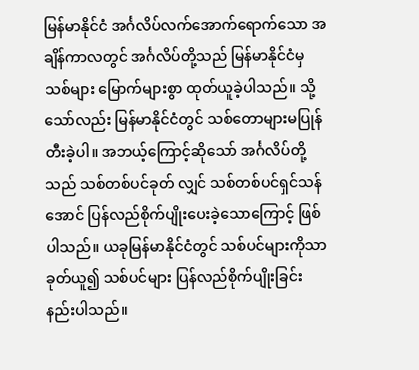မြန်မာနိုင်ငံ အင်္ဂလိပ်လက်အောက်ရောက်သော အချိန်ကာလတွင် အင်္ဂလိပ်တို့သည် မြန်မာနိုင်ငံမှ သစ်များ မြောက်များစွာ ထုတ်ယူခဲ့ပါသည်။ သို့သော်လည်း မြန်မာနိုင်ငံတွင် သစ်တောများမပြုန်တီးခဲ့ပါ။ အဘယ့်ကြောင့်ဆိုသော် အင်္ဂလိပ်တို့သည် သစ်တစ်ပင်ခုတ် လျှင် သစ်တစ်ပင်ရှင်သန်အောင် ပြန်လည်စိုက်ပျိုးပေးခဲ့သောကြောင့် ဖြစ်ပါသည်။ ယခုမြန်မာနိုင်ငံတွင် သစ်ပင်များကိုသာ ခုတ်ယူ၍ သစ်ပင်များ ပြန်လည်စိုက်ပျိုးခြင်း နည်းပါသည်။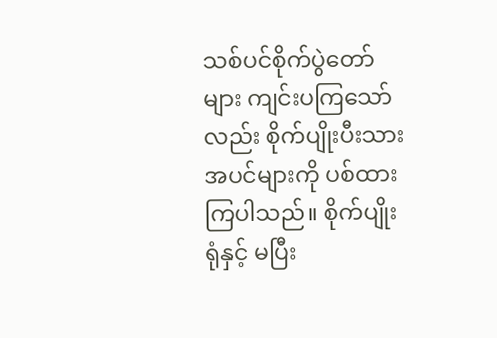သစ်ပင်စိုက်ပွဲတော်များ ကျင်းပကြသော်လည်း စိုက်ပျိုးပီးသားအပင်များကို ပစ်ထားကြပါသည်။ စိုက်ပျိုးရုံနှင့် မပြီး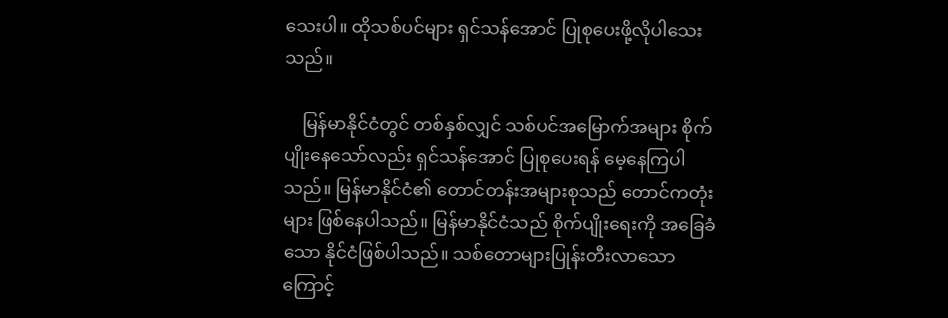သေးပါ။ ထိုသစ်ပင်များ ရှင်သန်အောင် ပြုစုပေးဖို့လိုပါသေးသည်။

    မြန်မာနိုင်ငံတွင် တစ်နှစ်လျှင် သစ်ပင်အမြောက်အများ စိုက်ပျိုးနေသော်လည်း ရှင်သန်အောင် ပြုစုပေးရန် မေ့နေကြပါသည်။ မြန်မာနိုင်ငံ၏ တောင်တန်းအများစုသည် တောင်ကတုံးများ ဖြစ်နေပါသည်။ မြန်မာနိုင်ငံသည် စိုက်ပျိုးရေးကို အခြေခံသော နိုင်ငံဖြစ်ပါသည်။ သစ်တောများပြုန်းတီးလာသောကြောင့်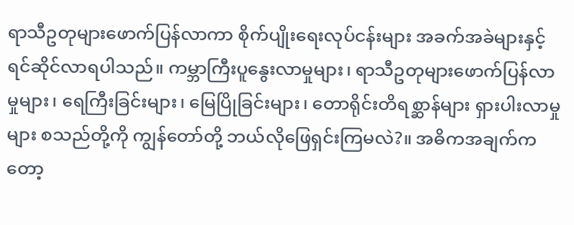ရာသီဥတုများဖောက်ပြန်လာကာ စိုက်ပျိုးရေးလုပ်ငန်းများ အခက်အခဲများနှင့် ရင်ဆိုင်လာရပါသည်။ ကမ္ဘာကြီးပူနွေးလာမှုများ၊ ရာသီဥတုများဖောက်ပြန်လာမှုများ၊ ရေကြီးခြင်းများ၊ မြေပြိုခြင်းများ၊ တောရိုင်းတိရစ္ဆာန်များ ရှားပါးလာမှုများ စသည်တို့ကို ကျွန်တော်တို့ ဘယ်လိုဖြေရှင်းကြမလဲ?။ အဓိကအချက်ကတော့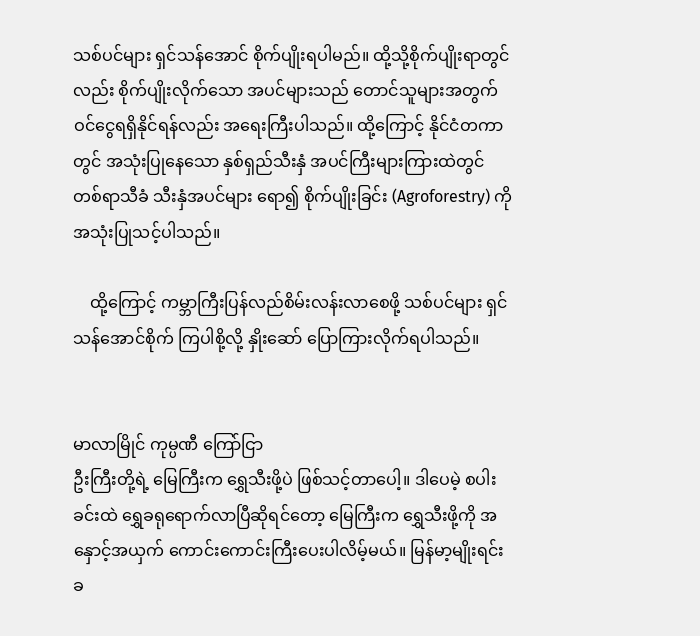သစ်ပင်များ ရှင်သန်အောင် စိုက်ပျိုးရပါမည်။ ထို့သို့စိုက်ပျိုးရာတွင်လည်း စိုက်ပျိုးလိုက်သော အပင်များသည် တောင်သူများအတွက် ဝင်ငွေရရှိနိုင်ရန်လည်း အရေးကြီးပါသည်။ ထို့ကြောင့် နိုင်ငံတကာတွင် အသုံးပြုနေသော နှစ်ရှည်သီးနှံ အပင်ကြီးများကြားထဲတွင် တစ်ရာသီခံ သီးနှံအပင်များ ရော၍ စိုက်ပျိုးခြင်း (Agroforestry) ကို အသုံးပြုသင့်ပါသည်။

    ထို့ကြောင့် ကမ္ဘာကြီးပြန်လည်စိမ်းလန်းလာစေဖို့ သစ်ပင်များ ရှင်သန်အောင်စိုက် ကြပါစို့လို့ နှိုးဆော် ပြောကြားလိုက်ရပါသည်။


မာလာမြိုင် ကုမ္ပဏီ ကြော်ငြာ
ဦးကြီးတို့ရဲ့ မြေကြီးက ရွှေသီးဖို့ပဲ ဖြစ်သင့်တာပေါ့။ ဒါပေမဲ့ စပါးခင်းထဲ ရွှေခရုရောက်လာပြီဆိုရင်တော့ မြေကြီးက ရွှေသီးဖို့ကို အနှောင့်အယှက် ကောင်းကောင်းကြီးပေးပါလိမ့်မယ်။ မြန်မာ့မျိုးရင်းခ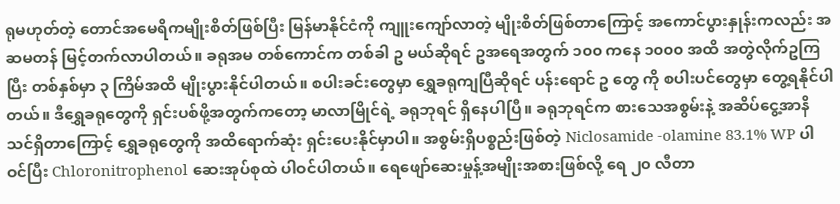ရုမဟုတ်တဲ့ တောင်အမေရိကမျိုးစိတ်ဖြစ်ပြီး မြန်မာနိုင်ငံကို ကျူးကျော်လာတဲ့ မျိုးစိတ်ဖြစ်တာကြောင့် အကောင်ပွားနှုန်းကလည်း အဆမတန် မြင့်တက်လာပါတယ်။ ခရုအမ တစ်ကောင်က တစ်ခါ ဥ မယ်ဆိုရင် ဥအရေအတွက် ၁၀၀ ကနေ ၁၀၀၀ အထိ အတွဲလိုက်ဥကြပြီး တစ်နှစ်မှာ ၃ ကြိမ်အထိ မျိုးပွားနိုင်ပါတယ်။ စပါးခင်းတွေမှာ ရွှေခရုကျပြီဆိုရင် ပန်းရောင် ဥ တွေ ကို စပါးပင်တွေမှာ တွေ့ရနိုင်ပါတယ်။ ဒီရွှေခရုတွေကို ရှင်းပစ်ဖို့အတွက်ကတော့ မာလာမြိုင်ရဲ့ ခရုဘုရင် ရှိနေပါပြီ။ ခရုဘုရင်က စားသေအစွမ်းနဲ့ အဆိပ်ငွေ့အာနိသင်ရှိတာကြောင့် ရွှေခရုတွေကို အထိရောက်ဆုံး ရှင်းပေးနိုင်မှာပါ။ အစွမ်းရှိပစ္စည်းဖြစ်တဲ့ Niclosamide -olamine 83.1% WP ပါဝင်ပြီး Chloronitrophenol ဆေးအုပ်စုထဲ ပါဝင်ပါတယ်။ ရေဖျော်ဆေးမှုန့်အမျိုးအစားဖြစ်လို့ ရေ ၂၀ လီတာ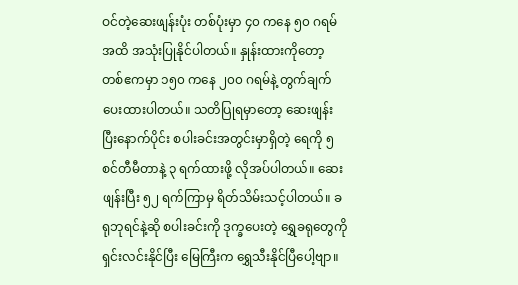ဝင်တဲ့ဆေးဖျန်းပုံး တစ်ပုံးမှာ ၄၀ ကနေ ၅၀ ဂရမ်အထိ အသုံးပြုနိုင်ပါတယ်။ နှုန်းထားကိုတော့ တစ်ဧကမှာ ၁၅၀ ကနေ ၂၀၀ ဂရမ်နဲ့ တွက်ချက်ပေးထားပါတယ်။ သတိပြုရမှာတော့ ဆေးဖျန်းပြီးနောက်ပိုင်း စပါးခင်းအတွင်းမှာရှိတဲ့ ရေကို ၅ စင်တီမီတာနဲ့ ၃ ရက်ထားဖို့ လိုအပ်ပါတယ်။ ဆေးဖျန်းပြီး ၅၂ ရက်ကြာမှ ရိတ်သိမ်းသင့်ပါတယ်။ ခရုဘုရင်နဲ့ဆို စပါးခင်းကို ဒုက္ခပေးတဲ့ ရွှေခရုတွေကို ရှင်းလင်းနိုင်ပြီး မြေကြီးက ရွှေသီးနိုင်ပြီပေါ့ဗျာ။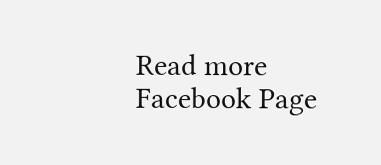Read more Facebook Page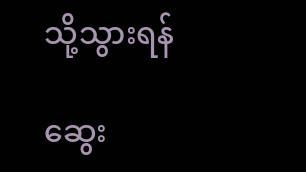သို့သွားရန်

ဆွေး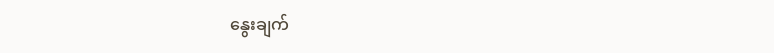နွေးချက်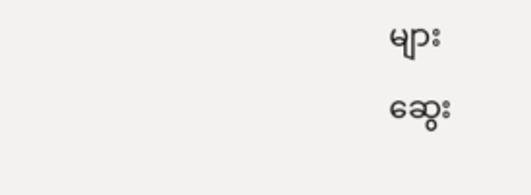များ

ဆွေး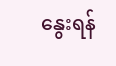နွေးရန်